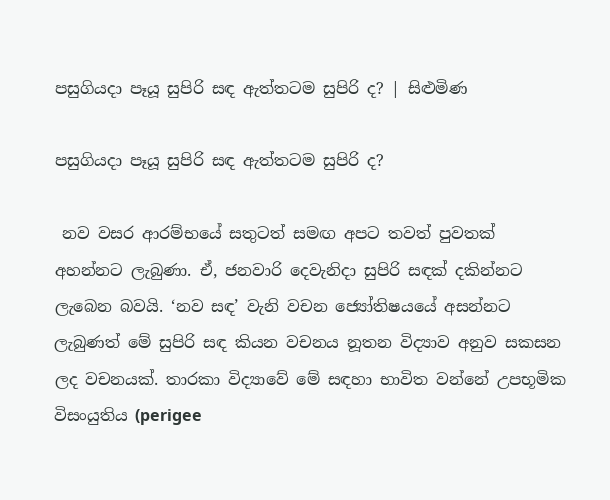පසුගියදා පෑයූ සුපිරි සඳ ඇත්තටම සුපිරි ද? | සිළුමිණ

පසුගියදා පෑයූ සුපිරි සඳ ඇත්තටම සුපිරි ද?

 නව වසර ආරම්භයේ සතුටත් සමඟ අපට තවත් පුවතක් අහන්නට ලැබුණා. ඒ, ජනවාරි දෙවැනිදා සුපිරි සඳක් දකින්නට ලැබෙන බවයි. ‘නව සඳ’ වැනි වචන ජ්‍යෝතිෂයයේ අසන්නට ලැබුණත් මේ සුපිරි සඳ කියන වචනය නූතන විද්‍යාව අනුව සකසන ලද වචනයක්. තාරකා විද්‍යාවේ මේ සඳහා භාවිත වන්නේ උපභූමික විසංයුතිය (perigee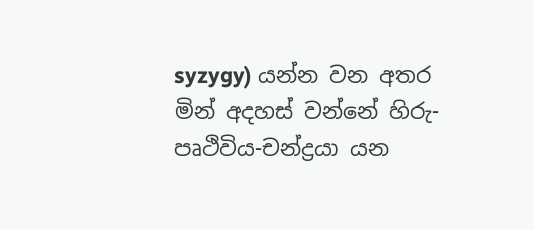syzygy) යන්න වන අතර මින් අදහස් වන්නේ හිරු-පෘථිවිය-චන්ද්‍රයා යන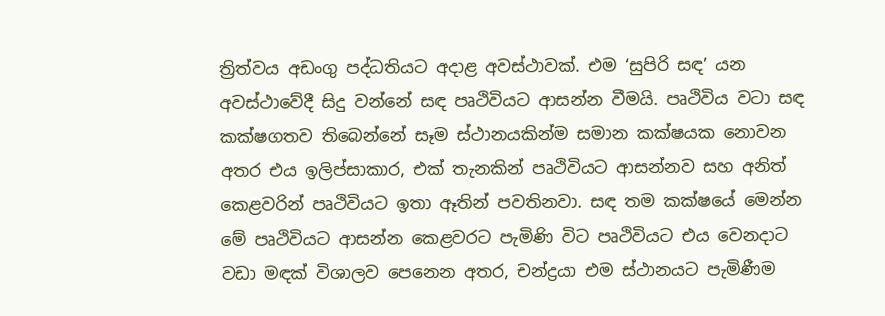ත්‍රිත්වය අඩංගු පද්ධතියට අදාළ අවස්ථාවක්. එම ‘සුපිරි සඳ’ යන අවස්ථාවේදී සිදු වන්නේ සඳ පෘථිවියට ආසන්න වීමයි. පෘථිවිය වටා සඳ කක්ෂගතව තිබෙන්නේ සෑම ස්ථානයකින්ම සමාන කක්ෂයක නොවන අතර එය ඉලිප්සාකාර, එක් තැනකින් පෘථිවියට ආසන්නව සහ අනිත් කෙළවරින් පෘථිවියට ඉතා ඈතින් පවතිනවා. සඳ තම කක්ෂයේ මෙන්න මේ පෘථිවියට ආසන්න කෙළවරට පැමිණි විට පෘථිවියට එය වෙනදාට වඩා මඳක් විශාලව පෙනෙන අතර, චන්ද්‍රයා එම ස්ථානයට පැමිණීම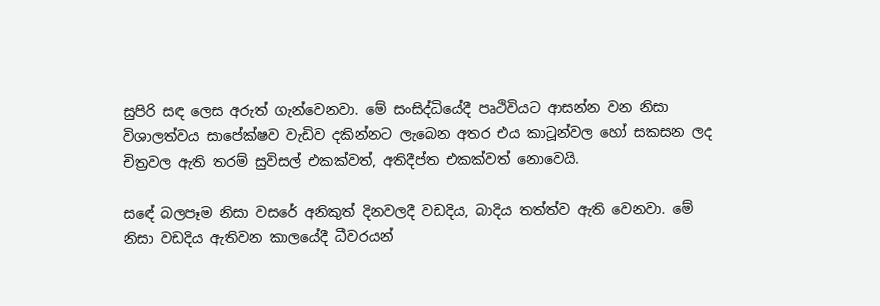සුපිරි සඳ ලෙස අරුත් ගැන්වෙනවා. මේ සංසිද්ධියේදී පෘථිවියට ආසන්න වන නිසා විශාලත්වය සාපේක්ෂව වැඩිව දකින්නට ලැබෙන අතර එය කාටූන්වල හෝ සකසන ලද චිත්‍රවල ඇති තරම් සුවිසල් එකක්වත්, අතිදීප්ත එකක්වත් නොවෙයි.

සඳේ බලපෑම නිසා වසරේ අනිකුත් දිනවලදී වඩදිය, බාදිය තත්ත්ව ඇති වෙනවා. මේ නිසා වඩදිය ඇතිවන කාලයේදී ධීවරයන්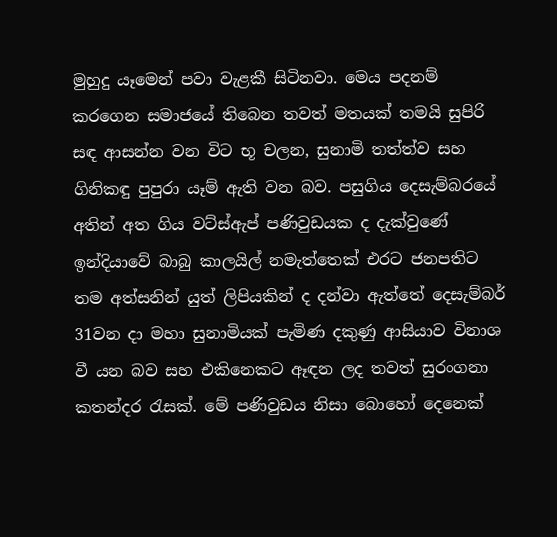මුහුදු යෑමෙන් පවා වැළකී සිටිනවා. මෙය පදනම් කරගෙන සමාජයේ තිබෙන තවත් මතයක් තමයි සුපිරි සඳ ආසන්න වන විට භූ චලන, සුනාමි තත්ත්ව සහ ගිනිකඳු පුපුරා යෑම් ඇති වන බව. පසුගිය දෙසැම්බරයේ අතින් අත ගිය වට්ස්ඇප් පණිවුඩයක ද දැක්වුණේ ඉන්දියාවේ බාබු කාලයිල් නමැත්තෙක් එරට ජනපතිට තම අත්සනින් යුත් ලිපියකින් ද දන්වා ඇත්තේ දෙසැම්බර් 31වන දා මහා සුනාමියක් පැමිණ දකුණු ආසියාව විනාශ වී යන බව සහ එකිනෙකට ඈඳන ලද තවත් සුරංගනා කතන්දර රැසක්. මේ පණිවුඩය නිසා බොහෝ දෙනෙක්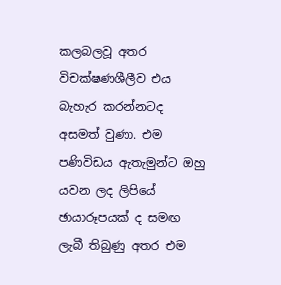කලබලවූ අතර විචක්ෂණශීලීව එය බැහැර කරන්නටද අසමත් වුණා. එම පණිවිඩය ඇතැමුන්ට ඔහු යවන ලද ලිපියේ ඡායාරූපයක් ද සමඟ ලැබී තිබුණු අතර එම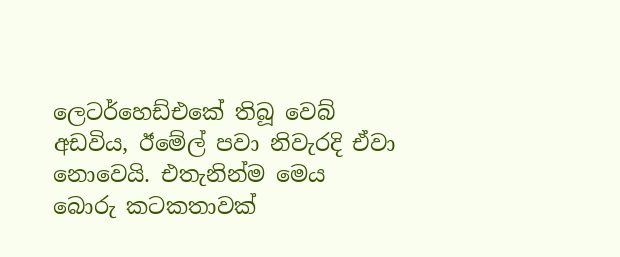ලෙටර්හෙඩ්එකේ තිබූ වෙබ් අඩවිය, ඊමේල් පවා නිවැරදි ඒවා නොවෙයි. එතැනින්ම මෙය බොරු කටකතාවක්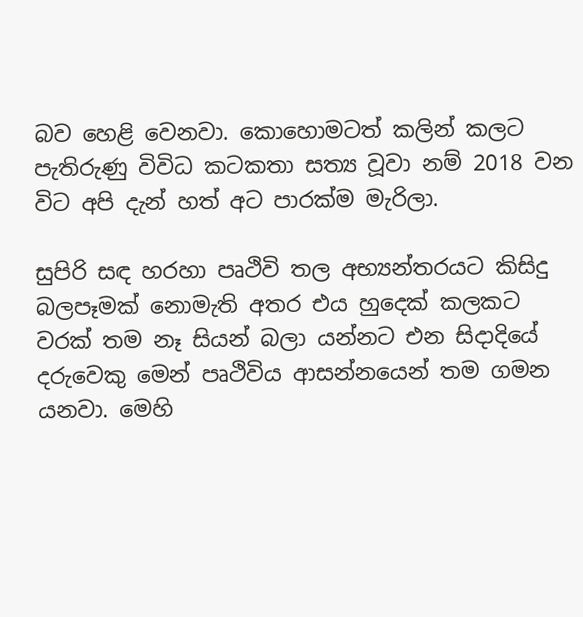බව හෙළි වෙනවා. කොහොමටත් කලින් කලට පැතිරුණු විවිධ කටකතා සත්‍ය වූවා නම් 2018 වන විට අපි දැන් හත් අට පාරක්ම මැරිලා.

සුපිරි සඳ හරහා පෘථිවි තල අභ්‍යන්තරයට කිසිදු බලපෑමක් නොමැති අතර එය හුදෙක් කලකට වරක් තම නෑ සියන් බලා යන්නට එන සිදාදියේ දරුවෙකු මෙන් පෘථිවිය ආසන්නයෙන් තම ගමන යනවා. මෙහි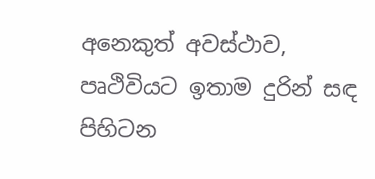අනෙකුත් අවස්ථාව, පෘථිවියට ඉතාම දුරින් සඳ පිහිටන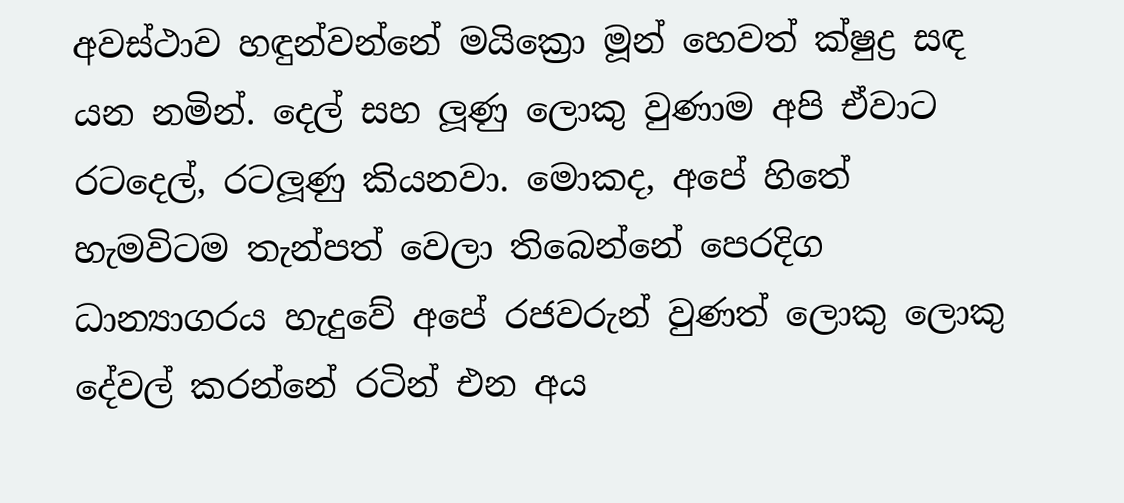අවස්ථාව හඳුන්වන්නේ මයික්‍රො මූන් හෙවත් ක්ෂුද්‍ර සඳ යන නමින්. දෙල් සහ ලූණු ලොකු වුණාම අපි ඒවාට රටදෙල්, රටලූණු කියනවා. මොකද, අපේ හිතේ හැමවිටම තැන්පත් වෙලා තිබෙන්නේ පෙරදිග ධාන්‍යාගරය හැදුවේ අපේ රජවරුන් වුණත් ලොකු ලොකු දේවල් කරන්නේ රටින් එන අය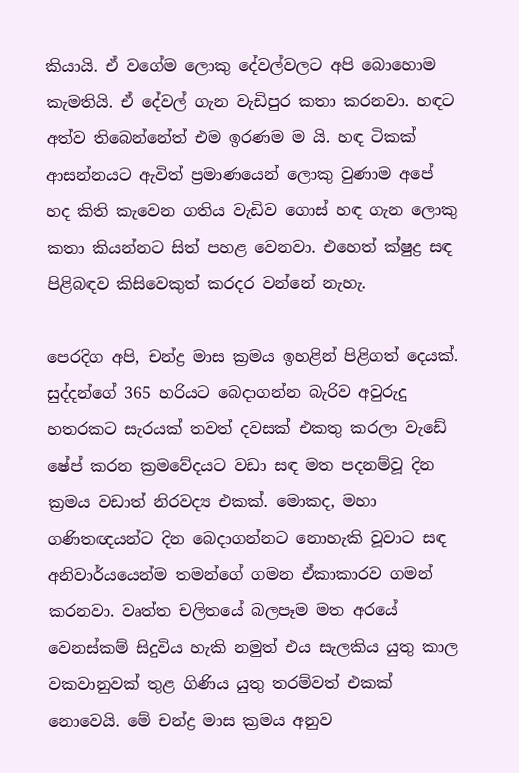කියායි. ඒ වගේම ලොකු දේවල්වලට අපි බොහොම කැමතියි. ඒ දේවල් ගැන වැඩිපුර කතා කරනවා. හඳට අත්ව තිබෙන්නේත් එම ඉරණම ම යි. හඳ ටිකක් ආසන්නයට ඇවිත් ප්‍රමාණයෙන් ලොකු වුණාම අපේ හද කිති කැවෙන ගතිය වැඩිව ගොස් හඳ ගැන ලොකු කතා කියන්නට සිත් පහළ වෙනවා. එහෙත් ක්ෂුද්‍ර සඳ පිළිබඳව කිසිවෙකුත් කරදර වන්නේ නැහැ.

පෙරදිග අපි, චන්ද්‍ර මාස ක්‍රමය ඉහළින් පිළිගත් දෙයක්. සුද්දන්ගේ 365 හරියට බෙදාගන්න බැරිව අවුරුදු හතරකට සැරයක් තවත් දවසක් එකතු කරලා වැඩේ ෂේප් කරන ක්‍රමවේදයට වඩා සඳ මත පදනම්වූ දින ක්‍රමය වඩාත් නිරවද්‍ය එකක්. මොකද, මහා ගණිතඥයන්ට දින බෙදාගන්නට නොහැකි වූවාට සඳ අනිවාර්යයෙන්ම තමන්ගේ ගමන ඒකාකාරව ගමන් කරනවා. වෘත්ත චලිතයේ බලපෑම මත අරයේ වෙනස්කම් සිදුවිය හැකි නමුත් එය සැලකිය යුතු කාල වකවානුවක් තුළ ගිණිය යුතු තරම්වත් එකක් නොවෙයි. මේ චන්ද්‍ර මාස ක්‍රමය අනුව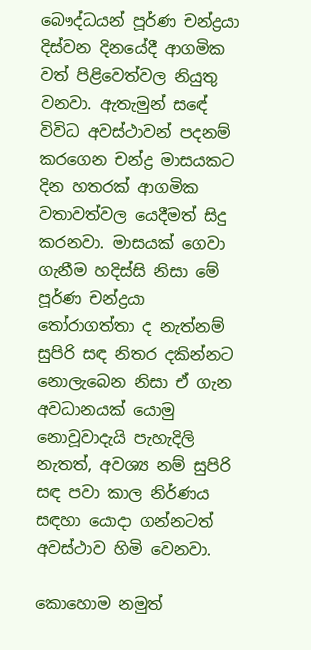බෞද්ධයන් පූර්ණ චන්ද්‍රයා දිස්වන දිනයේදී ආගමික වත් පිළිවෙත්වල නියුතු වනවා. ඇතැමුන් සඳේ විවිධ අවස්ථාවන් පදනම් කරගෙන චන්ද්‍ර මාසයකට දින හතරක් ආගමික වතාවත්වල යෙදීමත් සිදු කරනවා. මාසයක් ගෙවා ගැනීම හදිස්සි නිසා මේ පූර්ණ චන්ද්‍රයා තෝරාගත්තා ද නැත්නම් සුපිරි සඳ නිතර දකින්නට නොලැබෙන නිසා ඒ ගැන අවධානයක් යොමු නොවූවාදැයි පැහැදිලි නැතත්, අවශ්‍ය නම් සුපිරි සඳ පවා කාල නිර්ණය සඳහා යොදා ගන්නටත් අවස්ථාව හිමි වෙනවා.

කොහොම නමුත්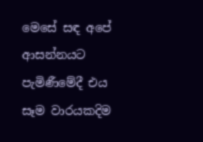මෙසේ සඳ අපේ ආසන්නයට පැමිණීමේදී එය සෑම වාරයකදිම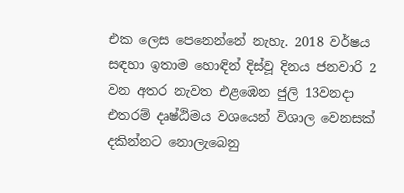එක ලෙස පෙනෙන්නේ නැහැ. 2018 වර්ෂය සඳහා ඉතාම හොඳින් දිස්වූ දිනය ජනවාරි 2 වන අතර නැවත එළඹෙන ජුලි 13වනදා එතරම් දෘෂ්ඨිමය වශයෙන් විශාල වෙනසක් දකින්නට නොලැබෙනු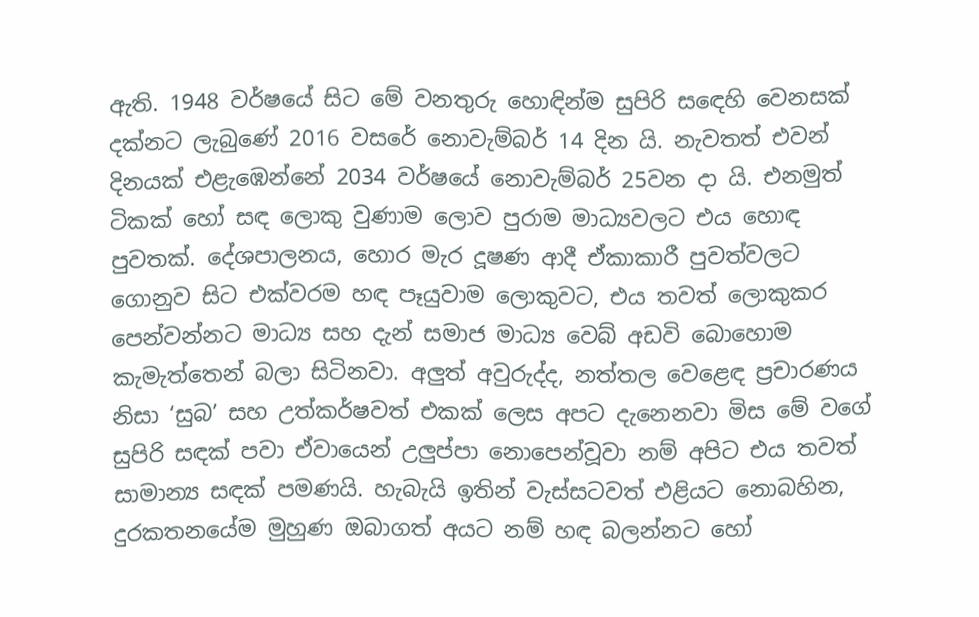ඇති. 1948 වර්ෂයේ සිට මේ වනතුරු හොඳින්ම සුපිරි සඳෙහි වෙනසක් දක්නට ලැබුණේ 2016 වසරේ නොවැම්බර් 14 දින යි. නැවතත් එවන් දිනයක් එළැඹෙන්නේ 2034 වර්ෂයේ නොවැම්බර් 25වන දා යි. එනමුත් ටිකක් හෝ සඳ ලොකු වුණාම ලොව පුරාම මාධ්‍යවලට එය හොඳ පුවතක්. දේශපාලනය, හොර මැර දූෂණ ආදී ඒකාකාරී පුවත්වලට ගොනුව සිට එක්වරම හඳ පෑයුවාම ලොකුවට, එය තවත් ලොකුකර පෙන්වන්නට මාධ්‍ය සහ දැන් සමාජ මාධ්‍ය වෙබ් අඩවි බොහොම කැමැත්තෙන් බලා සිටිනවා. අලුත් අවුරුද්ද, නත්තල වෙළෙඳ ප්‍රචාරණය නිසා ‘සුබ’ සහ උත්කර්ෂවත් එකක් ලෙස අපට දැනෙනවා මිස මේ වගේ සුපිරි සඳක් පවා ඒවායෙන් උලුප්පා නොපෙන්වූවා නම් අපිට එය තවත් සාමාන්‍ය සඳක් පමණයි. හැබැයි ඉතින් වැස්සටවත් එළියට නොබහින, දුරකතනයේම මුහුණ ඔබාගත් අයට නම් හඳ බලන්නට හෝ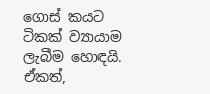ගොස් කයට ටිකක් ව්‍යායාම ලැබීම හොඳයි. ඒකත්,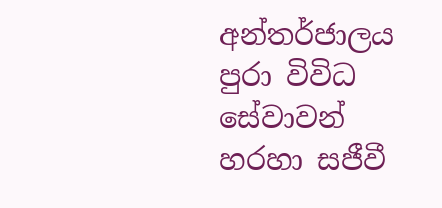අන්තර්ජාලය පුරා විවිධ සේවාවන් හරහා සජීවී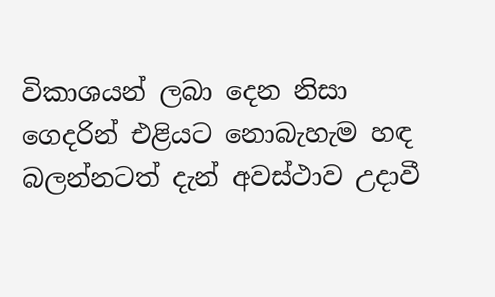විකාශයන් ලබා දෙන නිසා ගෙදරින් එළියට නොබැහැම හඳ බලන්නටත් දැන් අවස්ථාව උදාවී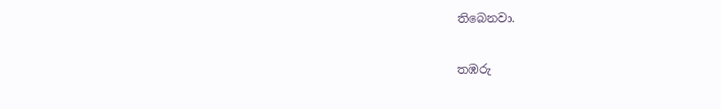තිබෙනවා.

තඹරු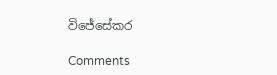විජේසේකර

Comments